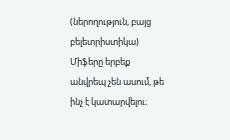(ներողություն, բայց բելետրիստիկա)
Միֆերը երբեք անվրեպ չեն ասում, թե ինչ է կատարվելու։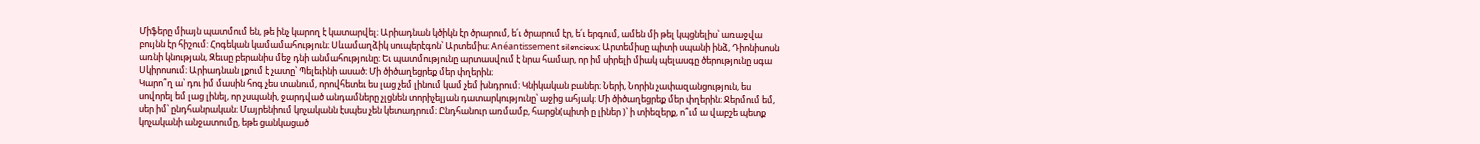Միֆերը միայն պատմում են, թե ինչ կարող է կատարվել։ Արիադնան կծիկն էր ծրարում, ե՛ւ ծրարում էր, ե՛ւ երգում, ամեն մի թել կպցնելիս՝ առաջվա բույնն էր հիշում: Հոգեկան կամամահություն։ Սևամաղձիկ սուպերէգոն՝ Արտեմիս։ Anéantissement silencieux։ Արտեմիսը պիտի սպանի ինձ, Դիոնիսոսն առնի կնության, Զեւսը բերանիս մեջ դնի անմահությունը։ Եւ պատմությունը արտասվում է նրա համար, որ իմ սիրելի միակ պելասգը ծերությունը սգա Սկիրոսում։ Արիադնան լքում է չատը՝ Պելեւինի ասած։ Մի ծիծաղեցրեք մեր փղերին։
Կարո՞ղ ա՝ դու իմ մասին հոգ չես տանում, որովհետեւ ես լաց չեմ լինում կամ չեմ խնդրում։ Կնիկական բաներ։ Ների, Նորին չափազանցություն, ես սովորել եմ լաց լինել, որ չսպանի, ջարդված անդամները չլցնեն տորիչելյան դատարկությունը՝ աջից ահյակ։ Մի ծիծաղեցրեք մեր փղերին։ Ջերմում եմ, սեր իմ՝ ընդհանրական։ Մայրենիում կոչականն էսպես չեն կետադրում։ Ընդհանուր առմամբ, հարցն(պիտի ը լիներ )՝ ի տիեզերք, ո՞ւմ ա վաբշե պետք կոչականի անջատումը, եթե ցանկացած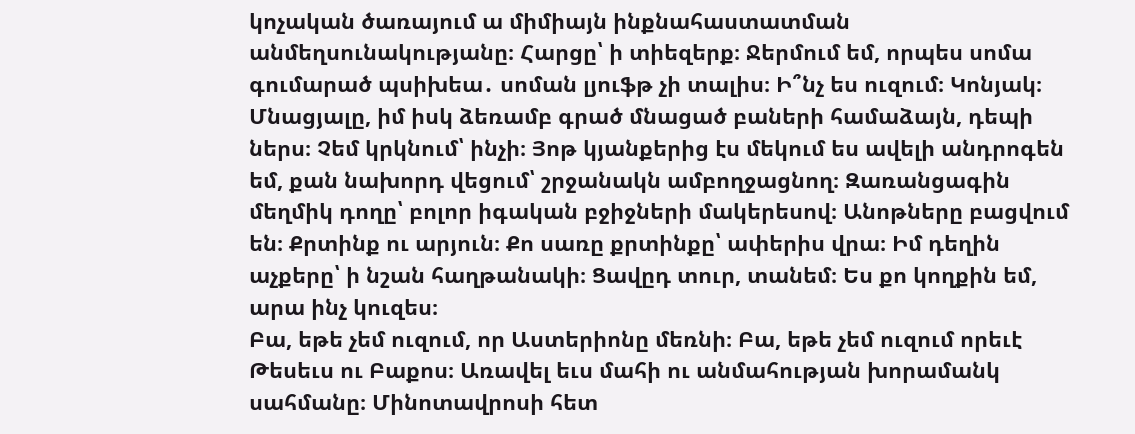կոչական ծառայում ա միմիայն ինքնահաստատման անմեղսունակությանը։ Հարցը՝ ի տիեզերք։ Ջերմում եմ, որպես սոմա գումարած պսիխեա․ սոման լյուֆթ չի տալիս։ Ի՞նչ ես ուզում։ Կոնյակ։ Մնացյալը, իմ իսկ ձեռամբ գրած մնացած բաների համաձայն, դեպի ներս։ Չեմ կրկնում՝ ինչի։ Յոթ կյանքերից էս մեկում ես ավելի անդրոգեն եմ, քան նախորդ վեցում՝ շրջանակն ամբողջացնող։ Զառանցագին մեղմիկ դողը՝ բոլոր իգական բջիջների մակերեսով։ Անոթները բացվում են։ Քրտինք ու արյուն։ Քո սառը քրտինքը՝ ափերիս վրա։ Իմ դեղին աչքերը՝ ի նշան հաղթանակի։ Ցավըդ տուր, տանեմ։ Ես քո կողքին եմ, արա ինչ կուզես։
Բա, եթե չեմ ուզում, որ Աստերիոնը մեռնի։ Բա, եթե չեմ ուզում որեւէ Թեսեւս ու Բաքոս։ Առավել եւս մահի ու անմահության խորամանկ սահմանը։ Մինոտավրոսի հետ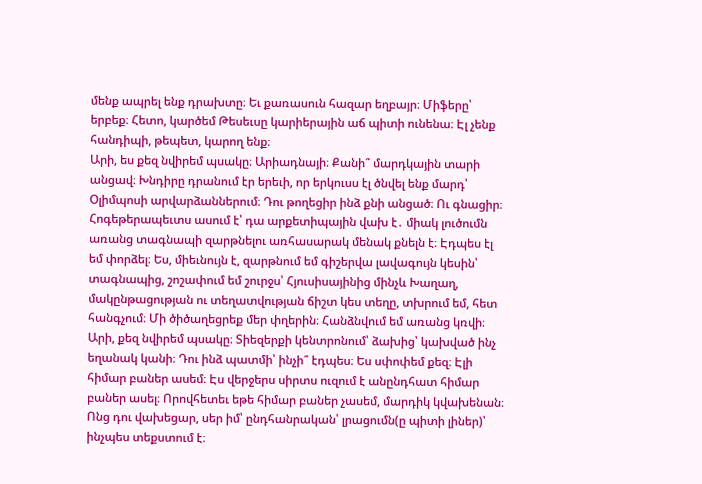մենք ապրել ենք դրախտը։ Եւ քառասուն հազար եղբայր։ Միֆերը՝ երբեք։ Հետո, կարծեմ Թեսեւսը կարիերային աճ պիտի ունենա։ Էլ չենք հանդիպի, թեպետ, կարող ենք։
Արի, ես քեզ նվիրեմ պսակը։ Արիադնայի։ Քանի՞ մարդկային տարի անցավ։ Խնդիրը դրանում էր երեւի, որ երկուսս էլ ծնվել ենք մարդ՝ Օլիմպոսի արվարձաններում։ Դու թողեցիր ինձ քնի անցած։ Ու գնացիր։ Հոգեթերապեւտս ասում է՝ դա արքետիպային վախ է․ միակ լուծումն առանց տագնապի զարթնելու առհասարակ մենակ քնելն է։ Էդպես էլ եմ փորձել։ Ես, միեւնույն է, զարթնում եմ գիշերվա լավագույն կեսին՝ տագնապից, շոշափում եմ շուրջս՝ Հյուսիսայինից մինչև Խաղաղ, մակընթացության ու տեղատվության ճիշտ կես տեղը, տխրում եմ, հետ հանգչում։ Մի ծիծաղեցրեք մեր փղերին։ Հանձնվում եմ առանց կռվի։ Արի, քեզ նվիրեմ պսակը։ Տիեզերքի կենտրոնում՝ ձախից՝ կախված ինչ եղանակ կանի։ Դու ինձ պատմի՝ ինչի՞ էդպես։ Ես սփոփեմ քեզ։ Էլի հիմար բաներ ասեմ։ Էս վերջերս սիրտս ուզում է անընդհատ հիմար բաներ ասել։ Որովհետեւ եթե հիմար բաներ չասեմ, մարդիկ կվախենան։ Ոնց դու վախեցար, սեր իմ՝ ընդհանրական՝ լրացումն(ը պիտի լիներ)՝ ինչպես տեքստում է։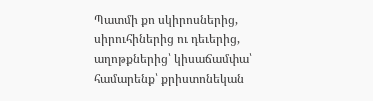Պատմի քո սկիրոսներից, սիրուհիներից ու դեւերից, աղոթքներից՝ կիսաճամփա՝ համարենք՝ քրիստոնեկան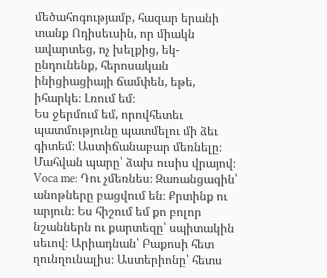մեծահոգությամբ, հազար երանի տանք Ոդիսեւսին, որ միակն ավարտեց, ոչ խելքից, եկ-ընդունենք, հերոսական ինիցիացիայի ճամփեն, եթե, իհարկե։ Լռում եմ։
Ես ջերմում եմ, որովհետեւ պատմությունը պատմելու մի ձեւ գիտեմ։ Աստիճանաբար մեռնելը։ Մահվան պարը՝ ձախ ուսիս վրայով։ Voca me: Դու չմեռնես։ Զառանցագին՝ անոթները բացվում են։ Քրտինք ու արյուն։ Ես հիշում եմ քո բոլոր նշաններն ու քարտեզը՝ սպիտակին սեւով։ Արիադնան՝ Բաքոսի հետ ղունղունալիս։ Աստերիոնը՝ հետս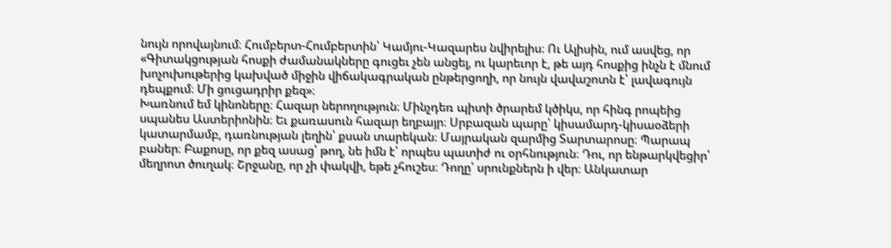նույն որովայնում։ Հումբերտ-Հումբերտին՝ Կամյու-Կազարես նվիրելիս։ Ու Ալիսին, ում ասվեց, որ «Գիտակցության հոսքի ժամանակները գուցեւ չեն անցել, ու կարեւոր է, թե այդ հոսքից ինչն է մնում խոչուխութերից կախված միջին վիճակագրական ընթերցողի, որ նույն վավաշոտն է՝ լավագույն դեպքում։ Մի ցուցադրիր քեզ»։
Խառնում եմ կինոները։ Հազար ներողություն։ Մինչդեռ պիտի ծրարեմ կծիկս, որ հինգ րոպեից սպանես Աստերիոնին։ Եւ քառասուն հազար եղբայր։ Սրբազան պարը՝ կիսամարդ-կիսաօձերի կատարմամբ, դառնության լեղին՝ քսան տարեկան։ Մայրական զարմից Տարտարոսը։ Պարապ բաներ։ Բաքոսը, որ քեզ ասաց՝ թող, նե իմն է՝ որպես պատիժ ու օրհնություն։ Դու, որ ենթարկվեցիր՝ մեղրոտ ծուղակ։ Շրջանը, որ չի փակվի, եթե չհուշես։ Դողը՝ սրունքներն ի վեր։ Անկատար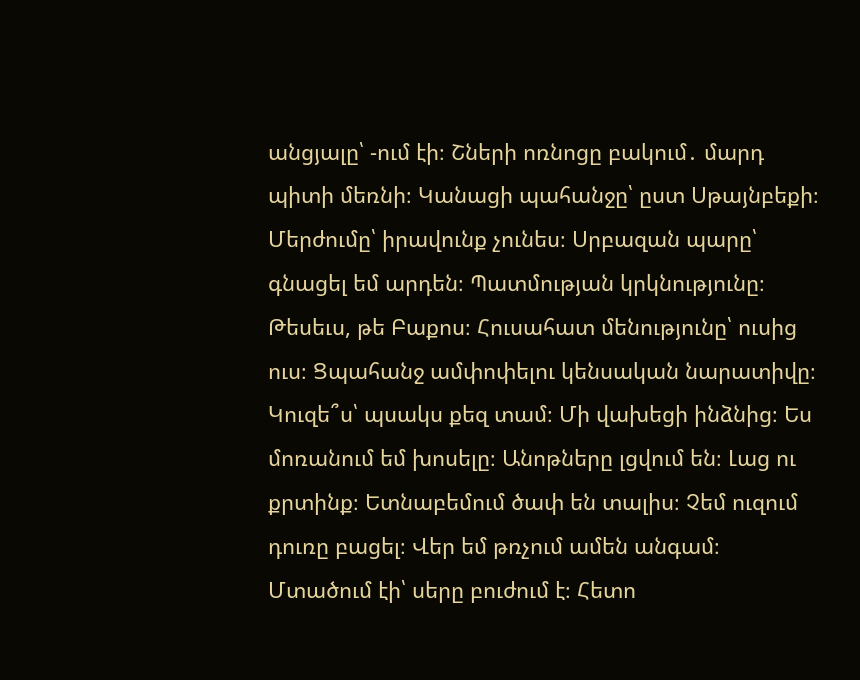անցյալը՝ -ում էի։ Շների ոռնոցը բակում․ մարդ պիտի մեռնի։ Կանացի պահանջը՝ ըստ Սթայնբեքի։ Մերժումը՝ իրավունք չունես։ Սրբազան պարը՝ գնացել եմ արդեն։ Պատմության կրկնությունը։ Թեսեւս, թե Բաքոս։ Հուսահատ մենությունը՝ ուսից ուս։ Ցպահանջ ամփոփելու կենսական նարատիվը։
Կուզե՞ս՝ պսակս քեզ տամ։ Մի վախեցի ինձնից։ Ես մոռանում եմ խոսելը։ Անոթները լցվում են։ Լաց ու քրտինք։ Ետնաբեմում ծափ են տալիս։ Չեմ ուզում դուռը բացել։ Վեր եմ թռչում ամեն անգամ։ Մտածում էի՝ սերը բուժում է։ Հետո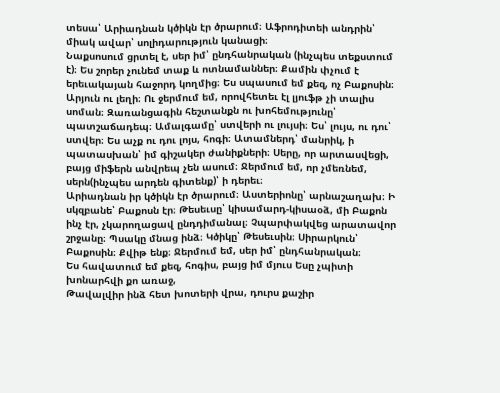տեսա՝ Արիադնան կծիկն էր ծրարում։ Աֆրոդիտեի անդրին՝ միակ ավար՝ սոլիդարություն կանացի։
Նաքսոսում ցրտել է, սեր իմ՝ ընդհանրական (ինչպես տեքստում է)։ Ես շորեր չունեմ տաք և ոտնամաններ։ Քամին փչում է երեւակայան հաջորդ կողմից։ Ես սպասում եմ քեզ, ոչ Բաքոսին։ Արյուն ու լեղի։ Ու ջերմում եմ, որովհետեւ էլ լյուֆթ չի տալիս սոման։ Զառանցագին հեշտանքն ու խոհեմությունը՝ պատշաճադեպ։ Ամալգամը՝ ստվերի ու լույսի։ Ես՝ լույս, ու դու՝ ստվեր։ Ես աչք ու դու լոյս, հոգի։ Ատամներդ՝ մանրիկ, ի պատասխան՝ իմ գիշակեր ժանիքների։ Սերը, որ արտասվեցի, բայց միֆերն անվրեպ չեն ասում։ Ջերմում եմ, որ չմեռնեմ, սերն(ինչպես արդեն գիտենք)՝ ի դերեւ։
Արիադնան իր կծիկն էր ծրարում։ Աստերիոնը՝ արնաշաղախ։ Ի սկզբանե՝ Բաքոսն էր։ Թեսեւսը՝ կիսամարդ-կիսաօձ, մի Բաքոն ինչ էր, չկարողացավ ընդդիմանալ։ Չպարփակվեց արատավոր շրջանը։ Պսակը մնաց ինձ։ Կծիկը՝ Թեսեւսին։ Սիրարկուն՝ Բաքոսին։ Քվիթ ենք։ Ջերմում եմ, սեր իմ՝ ընդհանրական։
Ես հավատում եմ քեզ, հոգիս, բայց իմ մյուս Եսը չպիտի
խոնարհվի քո առաջ,
Թավալվիր ինձ հետ խոտերի վրա, դուրս քաշիր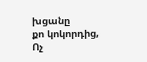խցանը
քո կոկորդից,
Ոչ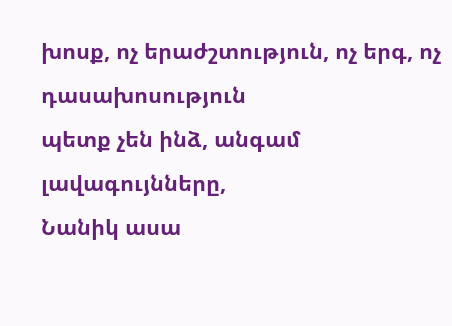խոսք, ոչ երաժշտություն, ոչ երգ, ոչ դասախոսություն
պետք չեն ինձ, անգամ լավագույնները,
Նանիկ ասա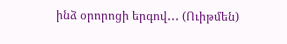ինձ օրորոցի երգով․․․ (Ուիթմեն)